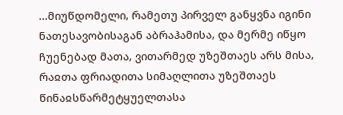...მიუწდომელი, რამეთუ პირველ განყვნა იგინი ნათესავობისაგან აბრაჰამისა, და მერმე იწყო ჩუენებად მათა, ვითარმედ უზეშთაეს არს მისა, რაჲთა ფრიადითა სიმაღლითა უზეშთაეს წინაჲსწარმეტყუელთასა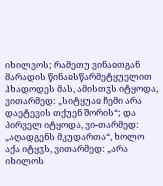იხილვოს; რამეთუ ვინაჲთგან მარადის წინაჲსწარმეტყუელით ჰხადოდეს მას, ამისთჳს იტყოდა, ვითარმედ: „სიტყუაჲ ჩემი არა დაეტევის თქუენ შორის“; და პირველ იტყოდა, ვი-თარმედ: „აღადგენს მკუდართა“, ხოლო აქა იტყჳს, ვითარმედ: „არა იხილოს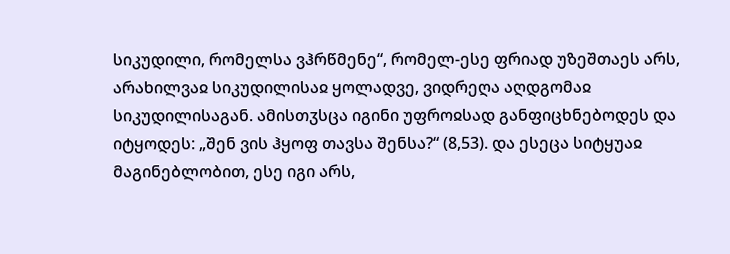სიკუდილი, რომელსა ვჰრწმენე“, რომელ-ესე ფრიად უზეშთაეს არს, არახილვაჲ სიკუდილისაჲ ყოლადვე, ვიდრეღა აღდგომაჲ სიკუდილისაგან. ამისთჳსცა იგინი უფროჲსად განფიცხნებოდეს და იტყოდეს: „შენ ვის ჰყოფ თავსა შენსა?“ (8,53). და ესეცა სიტყუაჲ მაგინებლობით, ესე იგი არს,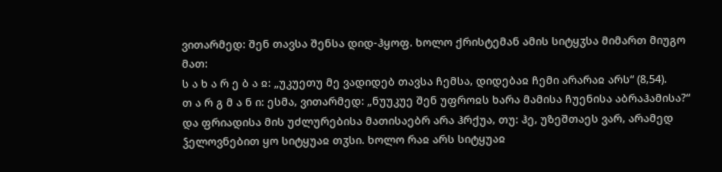ვითარმედ: შენ თავსა შენსა დიდ-ჰყოფ. ხოლო ქრისტემან ამის სიტყჳსა მიმართ მიუგო მათ:
ს ა ხ ა რ ე ბ ა ჲ: „უკუეთუ მე ვადიდებ თავსა ჩემსა, დიდებაჲ ჩემი არარაჲ არს“ (8,54).
თ ა რ გ მ ა ნ ი: ესმა, ვითარმედ: „ნუუკუე შენ უფროჲს ხარა მამისა ჩუენისა აბრაჰამისა?“ და ფრიადისა მის უძლურებისა მათისაებრ არა ჰრქუა, თუ: ჰე, უზეშთაეს ვარ, არამედ ჴელოვნებით ყო სიტყუაჲ თჳსი. ხოლო რაჲ არს სიტყუაჲ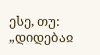ესე, თუ: „დიდებაჲ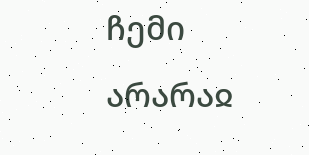ჩემი არარაჲ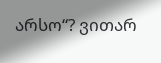არსო“? ვითარ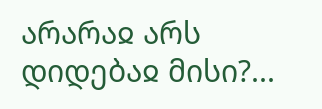არარაჲ არს დიდებაჲ მისი?...